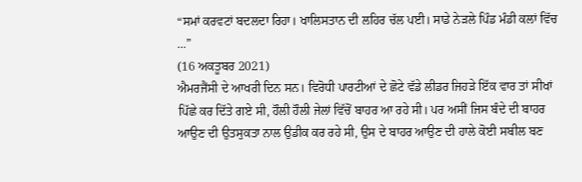“ਸਮਾਂ ਕਰਵਟਾਂ ਬਦਲਦਾ ਰਿਹਾ। ਖਾਲਿਸਤਾਨ ਦੀ ਲਹਿਰ ਚੱਲ ਪਈ। ਸਾਡੇ ਨੇੜਲੇ ਪਿੰਡ ਮੰਡੀ ਕਲਾਂ ਵਿੱਚ ...”
(16 ਅਕਤੂਬਰ 2021)
ਐਮਰਜੈਂਸੀ ਦੇ ਆਖਰੀ ਦਿਨ ਸਨ। ਵਿਰੋਧੀ ਪਾਰਟੀਆਂ ਦੇ ਛੋਟੇ ਵੱਡੇ ਲੀਡਰ ਜਿਹੜੇ ਇੱਕ ਵਾਰ ਤਾਂ ਸੀਖਾਂ ਪਿੱਛੇ ਕਰ ਦਿੱਤੇ ਗਏ ਸੀ, ਹੌਲੀ ਹੌਲੀ ਜੇਲਾਂ ਵਿੱਚੋਂ ਬਾਹਰ ਆ ਰਹੇ ਸੀ। ਪਰ ਅਸੀਂ ਜਿਸ ਬੰਦੇ ਦੀ ਬਾਹਰ ਆਉਣ ਦੀ ਉਤਸੁਕਤਾ ਨਾਲ ਉਡੀਕ ਕਰ ਰਹੇ ਸੀ, ਉਸ ਦੇ ਬਾਹਰ ਆਉਣ ਦੀ ਹਾਲੇ ਕੋਈ ਸਬੀਲ ਬਣ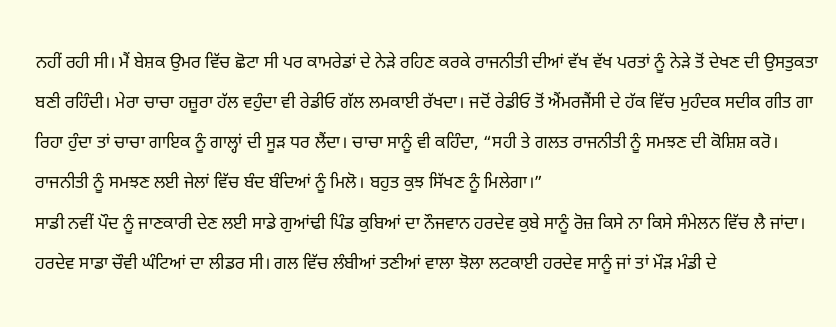ਨਹੀਂ ਰਹੀ ਸੀ। ਮੈਂ ਬੇਸ਼ਕ ਉਮਰ ਵਿੱਚ ਛੋਟਾ ਸੀ ਪਰ ਕਾਮਰੇਡਾਂ ਦੇ ਨੇੜੇ ਰਹਿਣ ਕਰਕੇ ਰਾਜਨੀਤੀ ਦੀਆਂ ਵੱਖ ਵੱਖ ਪਰਤਾਂ ਨੂੰ ਨੇੜੇ ਤੋਂ ਦੇਖਣ ਦੀ ਉਸਤੁਕਤਾ ਬਣੀ ਰਹਿੰਦੀ। ਮੇਰਾ ਚਾਚਾ ਹਜ਼ੂਰਾ ਹੱਲ ਵਹੁੰਦਾ ਵੀ ਰੇਡੀਓ ਗੱਲ ਲਮਕਾਈ ਰੱਖਦਾ। ਜਦੋਂ ਰੇਡੀਓ ਤੋਂ ਐਂਮਰਜੈਂਸੀ ਦੇ ਹੱਕ ਵਿੱਚ ਮੁਹੰਦਕ ਸਦੀਕ ਗੀਤ ਗਾ ਰਿਹਾ ਹੁੰਦਾ ਤਾਂ ਚਾਚਾ ਗਾਇਕ ਨੂੰ ਗਾਲ੍ਹਾਂ ਦੀ ਸੂੜ ਧਰ ਲੈਂਦਾ। ਚਾਚਾ ਸਾਨੂੰ ਵੀ ਕਹਿੰਦਾ, “ਸਹੀ ਤੇ ਗਲਤ ਰਾਜਨੀਤੀ ਨੂੰ ਸਮਝਣ ਦੀ ਕੋਸ਼ਿਸ਼ ਕਰੋ। ਰਾਜਨੀਤੀ ਨੂੰ ਸਮਝਣ ਲਈ ਜੇਲਾਂ ਵਿੱਚ ਬੰਦ ਬੰਦਿਆਂ ਨੂੰ ਮਿਲੋ। ਬਹੁਤ ਕੁਝ ਸਿੱਖਣ ਨੂੰ ਮਿਲੇਗਾ।”
ਸਾਡੀ ਨਵੀਂ ਪੌਦ ਨੂੰ ਜਾਣਕਾਰੀ ਦੇਣ ਲਈ ਸਾਡੇ ਗੁਆਂਢੀ ਪਿੰਡ ਕੁਬਿਆਂ ਦਾ ਨੌਜਵਾਨ ਹਰਦੇਵ ਕੁਬੇ ਸਾਨੂੰ ਰੋਜ਼ ਕਿਸੇ ਨਾ ਕਿਸੇ ਸੰਮੇਲਨ ਵਿੱਚ ਲੈ ਜਾਂਦਾ। ਹਰਦੇਵ ਸਾਡਾ ਚੌਵੀ ਘੰਟਿਆਂ ਦਾ ਲੀਡਰ ਸੀ। ਗਲ ਵਿੱਚ ਲੰਬੀਆਂ ਤਣੀਆਂ ਵਾਲਾ ਝੋਲਾ ਲਟਕਾਈ ਹਰਦੇਵ ਸਾਨੂੰ ਜਾਂ ਤਾਂ ਮੌੜ ਮੰਡੀ ਦੇ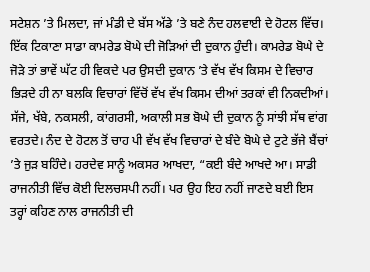ਸਟੇਸ਼ਨ ’ਤੇ ਮਿਲਦਾ, ਜਾਂ ਮੰਡੀ ਦੇ ਬੱਸ ਅੱਡੇ ’ਤੇ ਬਣੇ ਨੰਦ ਹਲਵਾਈ ਦੇ ਹੋਟਲ ਵਿੱਚ। ਇੱਕ ਟਿਕਾਣਾ ਸਾਡਾ ਕਾਮਰੇਡ ਬੋਘੇ ਦੀ ਜੋੜਿਆਂ ਦੀ ਦੁਕਾਨ ਹੁੰਦੀ। ਕਾਮਰੇਡ ਬੋਘੇ ਦੇ ਜੋੜੇ ਤਾਂ ਭਾਵੇਂ ਘੱਟ ਹੀ ਵਿਕਦੇ ਪਰ ਉਸਦੀ ਦੁਕਾਨ ’ਤੇ ਵੱਖ ਵੱਖ ਕਿਸਮ ਦੇ ਵਿਚਾਰ ਭਿੜਦੇ ਹੀ ਨਾ ਬਲਕਿ ਵਿਚਾਰਾਂ ਵਿੱਚੋਂ ਵੱਖ ਵੱਖ ਕਿਸਮ ਦੀਆਂ ਤਰਕਾਂ ਵੀ ਨਿਕਦੀਆਂ। ਸੱਜੇ, ਖੱਬੇ, ਨਕਸਲੀ, ਕਾਂਗਰਸੀ, ਅਕਾਲੀ ਸਭ ਬੋਘੇ ਦੀ ਦੁਕਾਨ ਨੂੰ ਸਾਂਝੀ ਸੱਥ ਵਾਂਗ ਵਰਤਦੇ। ਨੰਦ ਦੇ ਹੋਟਲ ਤੋਂ ਚਾਹ ਪੀ ਵੱਖ ਵੱਖ ਵਿਚਾਰਾਂ ਦੇ ਬੰਦੇ ਬੋਘੇ ਦੇ ਟੁਟੇ ਭੱਜੇ ਬੈਂਚਾਂ ’ਤੇ ਜੁੜ ਬਹਿੰਦੇ। ਹਰਦੇਵ ਸਾਨੂੰ ਅਕਸਰ ਆਖਦਾ, “ਕਈ ਬੰਦੇ ਆਖਦੇ ਆ। ਸਾਡੀ ਰਾਜਨੀਤੀ ਵਿੱਚ ਕੋਈ ਦਿਲਚਸਪੀ ਨਹੀਂ। ਪਰ ਉਹ ਇਹ ਨਹੀਂ ਜਾਣਦੇ ਬਈ ਇਸ ਤਰ੍ਹਾਂ ਕਹਿਣ ਨਾਲ ਰਾਜਨੀਤੀ ਦੀ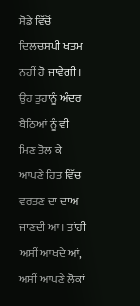ਸੋਡੇ ਵਿੱਚੋਂ ਦਿਲਚਸਪੀ ਖਤਮ ਨਹੀਂ ਹੋ ਜਾਵੇਗੀ। ਉਹ ਤੁਹਾਨੂੰ ਅੰਦਰ ਬੈਠਿਆਂ ਨੂੰ ਵੀ ਮਿਣ ਤੋਲ ਕੇ ਆਪਣੇ ਹਿਤ ਵਿੱਚ ਵਰਤਣ ਦਾ ਦਾਅ ਜਾਣਦੀ ਆ। ਤਾਂਹੀ ਅਸੀਂ ਆਖਦੇ ਆਂ, ਅਸੀਂ ਆਪਣੇ ਲੋਕਾਂ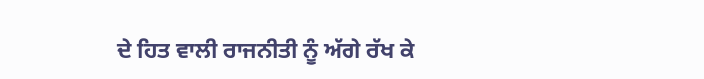ਦੇ ਹਿਤ ਵਾਲੀ ਰਾਜਨੀਤੀ ਨੂੰ ਅੱਗੇ ਰੱਖ ਕੇ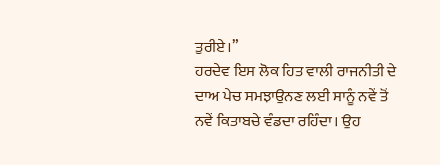ਤੁਰੀਏ।”
ਹਰਦੇਵ ਇਸ ਲੋਕ ਹਿਤ ਵਾਲੀ ਰਾਜਨੀਤੀ ਦੇ ਦਾਅ ਪੇਚ ਸਮਝਾਉਨਣ ਲਈ ਸਾਨੂੰ ਨਵੇਂ ਤੋਂ ਨਵੇਂ ਕਿਤਾਬਚੇ ਵੰਡਦਾ ਰਹਿੰਦਾ। ਉਹ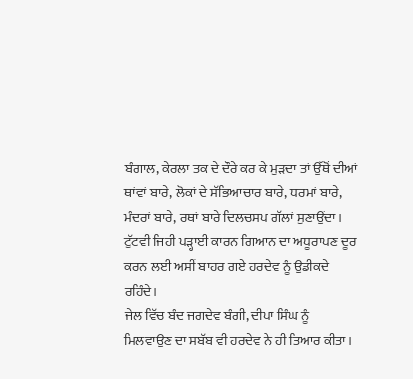ਬੰਗਾਲ, ਕੇਰਲਾ ਤਕ ਦੇ ਦੌਰੇ ਕਰ ਕੇ ਮੁੜਦਾ ਤਾਂ ਉੱਥੋਂ ਦੀਆਂ ਥਾਂਵਾਂ ਬਾਰੇ, ਲੋਕਾਂ ਦੇ ਸੱਭਿਆਚਾਰ ਬਾਰੇ, ਧਰਮਾਂ ਬਾਰੇ, ਮੰਦਰਾਂ ਬਾਰੇ, ਰਥਾਂ ਬਾਰੇ ਦਿਲਚਸਪ ਗੱਲਾਂ ਸੁਣਾਉਂਦਾ। ਟੁੱਟਵੀ ਜਿਹੀ ਪੜ੍ਹਾਈ ਕਾਰਨ ਗਿਆਨ ਦਾ ਅਧੂਰਾਪਣ ਦੂਰ ਕਰਨ ਲਈ ਅਸੀਂ ਬਾਹਰ ਗਏ ਹਰਦੇਵ ਨੂੰ ਉਡੀਕਦੇ ਰਹਿੰਦੇ।
ਜੇਲ ਵਿੱਚ ਬੰਦ ਜਗਦੇਵ ਬੰਗੀ, ਦੀਪਾ ਸਿੰਘ ਨੂੰ ਮਿਲਵਾਉਣ ਦਾ ਸਬੱਬ ਵੀ ਹਰਦੇਵ ਨੇ ਹੀ ਤਿਆਰ ਕੀਤਾ।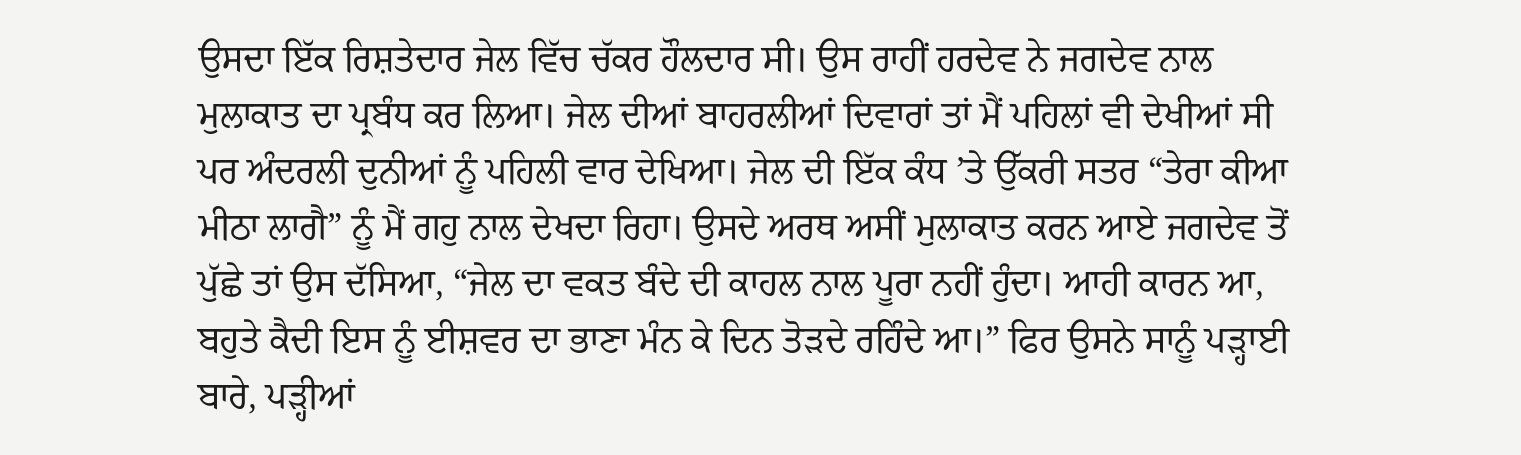ਉਸਦਾ ਇੱਕ ਰਿਸ਼ਤੇਦਾਰ ਜੇਲ ਵਿੱਚ ਚੱਕਰ ਹੌਲਦਾਰ ਸੀ। ਉਸ ਰਾਹੀਂ ਹਰਦੇਵ ਨੇ ਜਗਦੇਵ ਨਾਲ ਮੁਲਾਕਾਤ ਦਾ ਪ੍ਰਬੰਧ ਕਰ ਲਿਆ। ਜੇਲ ਦੀਆਂ ਬਾਹਰਲੀਆਂ ਦਿਵਾਰਾਂ ਤਾਂ ਮੈਂ ਪਹਿਲਾਂ ਵੀ ਦੇਖੀਆਂ ਸੀ ਪਰ ਅੰਦਰਲੀ ਦੁਨੀਆਂ ਨੂੰ ਪਹਿਲੀ ਵਾਰ ਦੇਖਿਆ। ਜੇਲ ਦੀ ਇੱਕ ਕੰਧ ’ਤੇ ਉੱਕਰੀ ਸਤਰ “ਤੇਰਾ ਕੀਆ ਮੀਠਾ ਲਾਗੈ” ਨੂੰ ਮੈਂ ਗਹੁ ਨਾਲ ਦੇਖਦਾ ਰਿਹਾ। ਉਸਦੇ ਅਰਥ ਅਸੀਂ ਮੁਲਾਕਾਤ ਕਰਨ ਆਏ ਜਗਦੇਵ ਤੋਂ ਪੁੱਛੇ ਤਾਂ ਉਸ ਦੱਸਿਆ, “ਜੇਲ ਦਾ ਵਕਤ ਬੰਦੇ ਦੀ ਕਾਹਲ ਨਾਲ ਪੂਰਾ ਨਹੀਂ ਹੁੰਦਾ। ਆਹੀ ਕਾਰਨ ਆ, ਬਹੁਤੇ ਕੈਦੀ ਇਸ ਨੂੰ ਈਸ਼ਵਰ ਦਾ ਭਾਣਾ ਮੰਨ ਕੇ ਦਿਨ ਤੋੜਦੇ ਰਹਿੰਦੇ ਆ।” ਫਿਰ ਉਸਨੇ ਸਾਨੂੰ ਪੜ੍ਹਾਈ ਬਾਰੇ, ਪੜ੍ਹੀਆਂ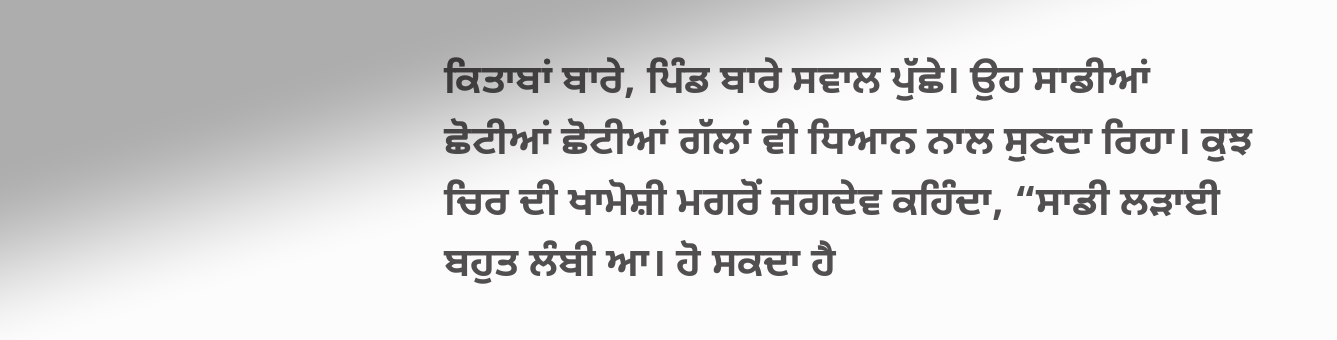ਕਿਤਾਬਾਂ ਬਾਰੇ, ਪਿੰਡ ਬਾਰੇ ਸਵਾਲ ਪੁੱਛੇ। ਉਹ ਸਾਡੀਆਂ ਛੋਟੀਆਂ ਛੋਟੀਆਂ ਗੱਲਾਂ ਵੀ ਧਿਆਨ ਨਾਲ ਸੁਣਦਾ ਰਿਹਾ। ਕੁਝ ਚਿਰ ਦੀ ਖਾਮੋਸ਼ੀ ਮਗਰੋਂ ਜਗਦੇਵ ਕਹਿੰਦਾ, “ਸਾਡੀ ਲੜਾਈ ਬਹੁਤ ਲੰਬੀ ਆ। ਹੋ ਸਕਦਾ ਹੈ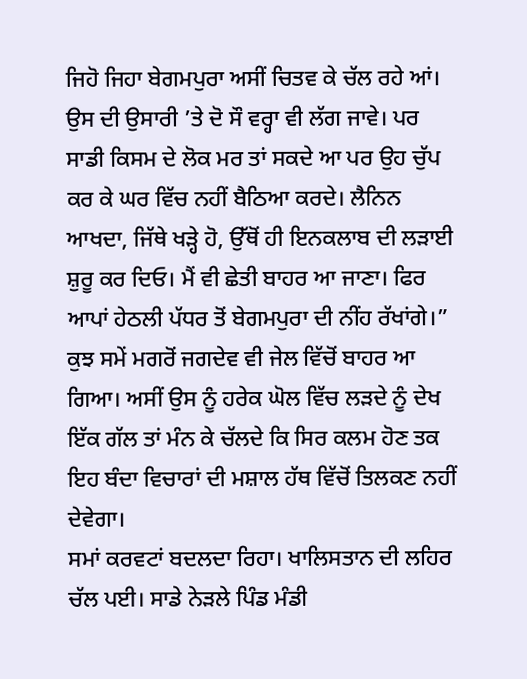ਜਿਹੋ ਜਿਹਾ ਬੇਗਮਪੁਰਾ ਅਸੀਂ ਚਿਤਵ ਕੇ ਚੱਲ ਰਹੇ ਆਂ। ਉਸ ਦੀ ਉਸਾਰੀ ’ਤੇ ਦੋ ਸੌ ਵਰ੍ਹਾ ਵੀ ਲੱਗ ਜਾਵੇ। ਪਰ ਸਾਡੀ ਕਿਸਮ ਦੇ ਲੋਕ ਮਰ ਤਾਂ ਸਕਦੇ ਆ ਪਰ ਉਹ ਚੁੱਪ ਕਰ ਕੇ ਘਰ ਵਿੱਚ ਨਹੀਂ ਬੈਠਿਆ ਕਰਦੇ। ਲੈਨਿਨ ਆਖਦਾ, ਜਿੱਥੇ ਖੜ੍ਹੇ ਹੋ, ਉੱਥੋਂ ਹੀ ਇਨਕਲਾਬ ਦੀ ਲੜਾਈ ਸ਼ੁਰੂ ਕਰ ਦਿਓ। ਮੈਂ ਵੀ ਛੇਤੀ ਬਾਹਰ ਆ ਜਾਣਾ। ਫਿਰ ਆਪਾਂ ਹੇਠਲੀ ਪੱਧਰ ਤੋਂ ਬੇਗਮਪੁਰਾ ਦੀ ਨੀਂਹ ਰੱਖਾਂਗੇ।”
ਕੁਝ ਸਮੇਂ ਮਗਰੋਂ ਜਗਦੇਵ ਵੀ ਜੇਲ ਵਿੱਚੋਂ ਬਾਹਰ ਆ ਗਿਆ। ਅਸੀਂ ਉਸ ਨੂੰ ਹਰੇਕ ਘੋਲ ਵਿੱਚ ਲੜਦੇ ਨੂੰ ਦੇਖ ਇੱਕ ਗੱਲ ਤਾਂ ਮੰਨ ਕੇ ਚੱਲਦੇ ਕਿ ਸਿਰ ਕਲਮ ਹੋਣ ਤਕ ਇਹ ਬੰਦਾ ਵਿਚਾਰਾਂ ਦੀ ਮਸ਼ਾਲ ਹੱਥ ਵਿੱਚੋਂ ਤਿਲਕਣ ਨਹੀਂ ਦੇਵੇਗਾ।
ਸਮਾਂ ਕਰਵਟਾਂ ਬਦਲਦਾ ਰਿਹਾ। ਖਾਲਿਸਤਾਨ ਦੀ ਲਹਿਰ ਚੱਲ ਪਈ। ਸਾਡੇ ਨੇੜਲੇ ਪਿੰਡ ਮੰਡੀ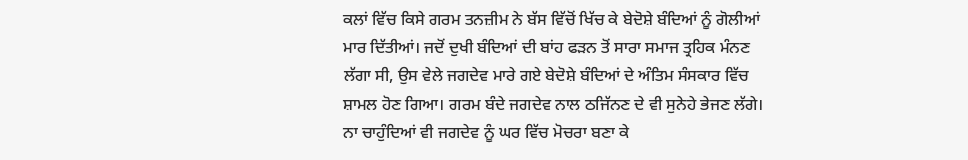ਕਲਾਂ ਵਿੱਚ ਕਿਸੇ ਗਰਮ ਤਨਜ਼ੀਮ ਨੇ ਬੱਸ ਵਿੱਚੋਂ ਖਿੱਚ ਕੇ ਬੇਦੋਸ਼ੇ ਬੰਦਿਆਂ ਨੂੰ ਗੋਲੀਆਂ ਮਾਰ ਦਿੱਤੀਆਂ। ਜਦੋਂ ਦੁਖੀ ਬੰਦਿਆਂ ਦੀ ਬਾਂਹ ਫੜਨ ਤੋਂ ਸਾਰਾ ਸਮਾਜ ਤ੍ਰਹਿਕ ਮੰਨਣ ਲੱਗਾ ਸੀ, ਉਸ ਵੇਲੇ ਜਗਦੇਵ ਮਾਰੇ ਗਏ ਬੇਦੋਸ਼ੇ ਬੰਦਿਆਂ ਦੇ ਅੰਤਿਮ ਸੰਸਕਾਰ ਵਿੱਚ ਸ਼ਾਮਲ ਹੋਣ ਗਿਆ। ਗਰਮ ਬੰਦੇ ਜਗਦੇਵ ਨਾਲ ਠਜਿੱਨਣ ਦੇ ਵੀ ਸੁਨੇਹੇ ਭੇਜਣ ਲੱਗੇ। ਨਾ ਚਾਹੁੰਦਿਆਂ ਵੀ ਜਗਦੇਵ ਨੂੰ ਘਰ ਵਿੱਚ ਮੋਚਰਾ ਬਣਾ ਕੇ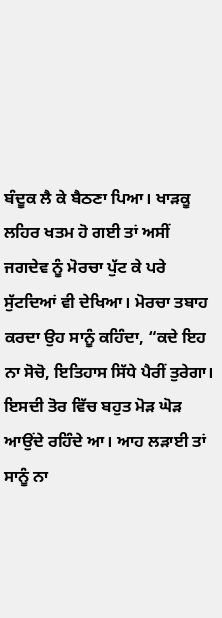ਬੰਦੂਕ ਲੈ ਕੇ ਬੈਠਣਾ ਪਿਆ। ਖਾੜਕੂ ਲਹਿਰ ਖਤਮ ਹੋ ਗਈ ਤਾਂ ਅਸੀਂ ਜਗਦੇਵ ਨੂੰ ਮੋਰਚਾ ਪੁੱਟ ਕੇ ਪਰੇ ਸੁੱਟਦਿਆਂ ਵੀ ਦੇਖਿਆ। ਮੋਰਚਾ ਤਬਾਹ ਕਰਦਾ ਉਹ ਸਾਨੂੰ ਕਹਿੰਦਾ, “ਕਦੇ ਇਹ ਨਾ ਸੋਚੋ, ਇਤਿਹਾਸ ਸਿੱਧੇ ਪੈਰੀਂ ਤੁਰੇਗਾ। ਇਸਦੀ ਤੋਰ ਵਿੱਚ ਬਹੁਤ ਮੋੜ ਘੋੜ ਆਉਂਦੇ ਰਹਿੰਦੇ ਆ। ਆਹ ਲੜਾਈ ਤਾਂ ਸਾਨੂੰ ਨਾ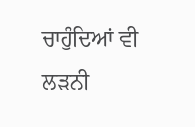ਚਾਹੁੰਦਿਆਂ ਵੀ ਲੜਨੀ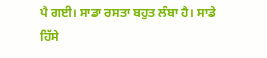ਪੈ ਗਈ। ਸਾਡਾ ਰਸਤਾ ਬਹੁਤ ਲੰਬਾ ਹੈ। ਸਾਡੇ ਹਿੱਸੇ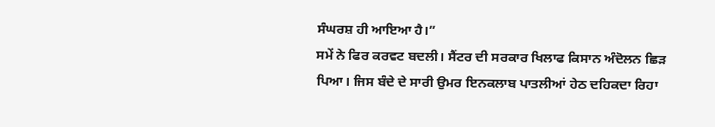ਸੰਘਰਸ਼ ਹੀ ਆਇਆ ਹੈ।”
ਸਮੇਂ ਨੇ ਫਿਰ ਕਰਵਟ ਬਦਲੀ। ਸੈਂਟਰ ਦੀ ਸਰਕਾਰ ਖਿਲਾਫ ਕਿਸਾਨ ਅੰਦੋਲਨ ਛਿੜ ਪਿਆ। ਜਿਸ ਬੰਦੇ ਦੇ ਸਾਰੀ ਉਮਰ ਇਨਕਲਾਬ ਪਾਤਲੀਆਂ ਹੇਠ ਦਹਿਕਦਾ ਰਿਹਾ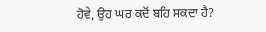ਹੋਵੇ, ਉਹ ਘਰ ਕਦੋਂ ਬਹਿ ਸਕਦਾ ਹੈ?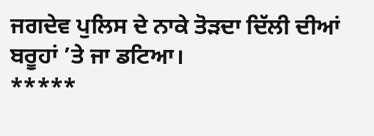ਜਗਦੇਵ ਪੁਲਿਸ ਦੇ ਨਾਕੇ ਤੋੜਦਾ ਦਿੱਲੀ ਦੀਆਂ ਬਰੂਹਾਂ ’ਤੇ ਜਾ ਡਟਿਆ।
*****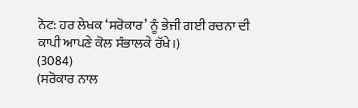ਨੋਟ: ਹਰ ਲੇਖਕ ‘ਸਰੋਕਾਰ’ ਨੂੰ ਭੇਜੀ ਗਈ ਰਚਨਾ ਦੀ ਕਾਪੀ ਆਪਣੇ ਕੋਲ ਸੰਭਾਲਕੇ ਰੱਖੇ।)
(3084)
(ਸਰੋਕਾਰ ਨਾਲ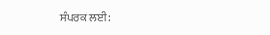ਸੰਪਰਕ ਲਈ: